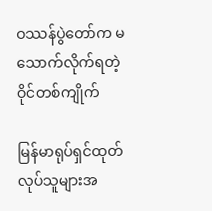ဝဿန်ပွဲတော်က မသောက်လိုက်ရတဲ့ ဝိုင်တစ်ကျိုက်

မြန်မာရုပ်ရှင်ထုတ်လုပ်သူများအ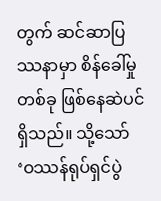တွက် ဆင်ဆာပြဿနာမှာ စိန်ခေါ်မှုတစ်ခု ဖြစ်နေဆဲပင်ရှိသည်။ သို့သော် ‘ဝဿန်ရုပ်ရှင်ပွဲ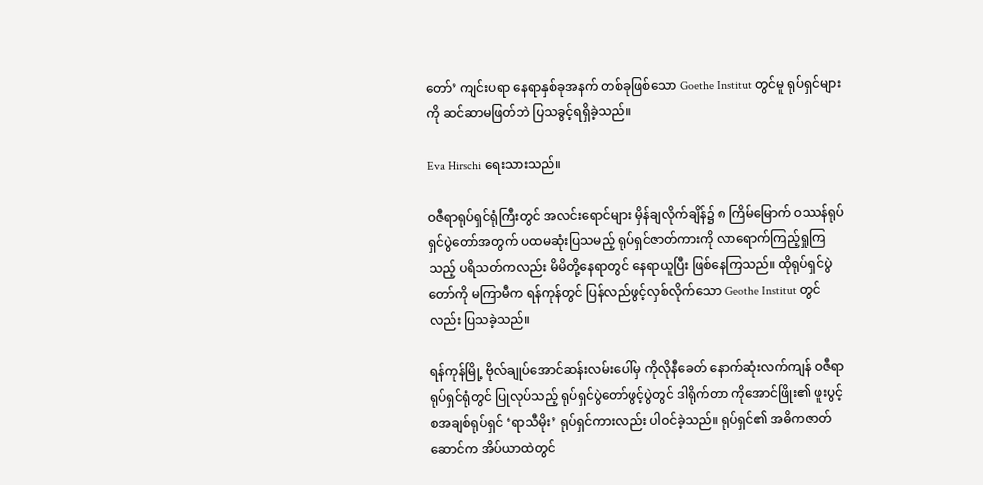တော်’ ကျင်းပရာ နေရာနှစ်ခုအနက် တစ်ခုဖြစ်သော Goethe Institut တွင်မူ ရုပ်ရှင်များကို ဆင်ဆာမဖြတ်ဘဲ ပြသခွင့်ရရှိခဲ့သည်။

Eva Hirschi ရေးသားသည်။

ဝဇီရာရုပ်ရှင်ရုံကြီးတွင် အလင်းရောင်များ မှိန်ချလိုက်ချိန်၌ ၈ ကြိမ်မြောက် ဝဿန်ရုပ်ရှင်ပွဲတော်အတွက် ပထမဆုံးပြသမည့် ရုပ်ရှင်ဇာတ်ကားကို လာရောက်ကြည့်ရှုကြသည့် ပရိသတ်ကလည်း မိမိတို့နေရာတွင် နေရာယူပြီး ဖြစ်နေကြသည်။ ထိုရုပ်ရှင်ပွဲတော်ကို မကြာမီက ရန်ကုန်တွင် ပြန်လည်ဖွင့်လှစ်လိုက်သော Geothe Institut တွင်လည်း ပြသခဲ့သည်။

ရန်ကုန်မြို့ ဗိုလ်ချုပ်အောင်ဆန်းလမ်းပေါ်မှ ကိုလိုနီခေတ် နောက်ဆုံးလက်ကျန် ဝဇီရာရုပ်ရှင်ရုံတွင် ပြုလုပ်သည့် ရုပ်ရှင်ပွဲတော်ဖွင့်ပွဲတွင် ဒါရိုက်တာ ကိုအောင်ဖြိုး၏ ဖူးပွင့်စအချစ်ရုပ်ရှင် ‘ရာသီမိုး’ ရုပ်ရှင်ကားလည်း ပါဝင်ခဲ့သည်။ ရုပ်ရှင်၏ အဓိကဇာတ်ဆောင်က အိပ်ယာထဲတွင်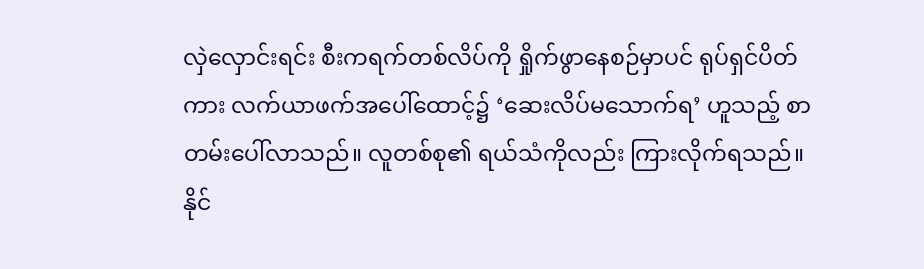လှဲလှောင်းရင်း စီးကရက်တစ်လိပ်ကို ရှိုက်ဖွာနေစဉ်မှာပင် ရုပ်ရှင်ပိတ်ကား လက်ယာဖက်အပေါ်ထောင့်၌ ‘ဆေးလိပ်မသောက်ရ’ ဟူသည့် စာတမ်းပေါ်လာသည်။ လူတစ်စု၏ ရယ်သံကိုလည်း ကြားလိုက်ရသည်။ နိုင်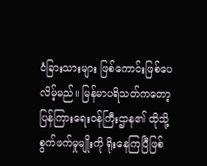ငံခြားသားများ ဖြစ်ကောင်းဖြစ်ပေလိမ့်မည်။ မြန်မာပရိသတ်ကတော့ ပြန်ကြားရေးဝန်ကြီးဌာန၏ ထိုသို့ စွက်ဖက်မှုမျိုးကို ရိုးနေကြပြီဖြစ်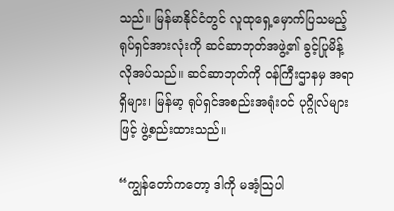သည်။ မြန်မာနိုင်ငံတွင် လူထုရှေ့မှောက်ပြသမည့် ရုပ်ရှင်အားလုံးကို ဆင်ဆာဘုတ်အဖွဲ့၏ ခွင့်ပြုမိန့် လိုအပ်သည်။ ဆင်ဆာဘုတ်ကို ဝန်ကြီးဌာနမှ အရာရှိများ၊ မြန်မာ့ ရုပ်ရှင်အစည်းအရုံးဝင် ပုဂ္ဂိုလ်များဖြင့် ဖွဲ့စည်းထားသည်။

“ကျွန်တော်ကတော့ ဒါကို မအံ့သြပါ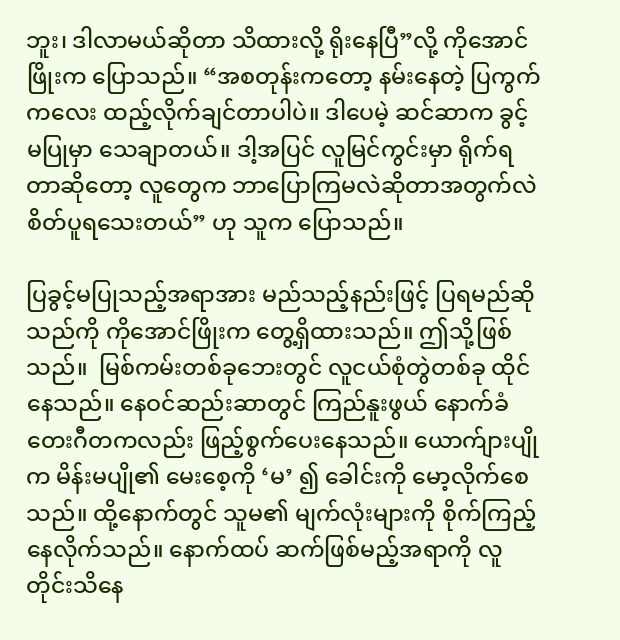ဘူး၊ ဒါလာမယ်ဆိုတာ သိထားလို့ ရိုးနေပြီ”လို့ ကိုအောင်ဖြိုးက ပြောသည်။ “အစတုန်းကတော့ နမ်းနေတဲ့ ပြကွက်ကလေး ထည့်လိုက်ချင်တာပါပဲ။ ဒါပေမဲ့ ဆင်ဆာက ခွင့်မပြုမှာ သေချာတယ်။ ဒါ့အပြင် လူမြင်ကွင်းမှာ ရိုက်ရတာဆိုတော့ လူတွေက ဘာပြောကြမလဲဆိုတာအတွက်လဲ စိတ်ပူရသေးတယ်” ဟု သူက ပြောသည်။

ပြခွင့်မပြုသည့်အရာအား မည်သည့်နည်းဖြင့် ပြရမည်ဆိုသည်ကို ကိုအောင်ဖြိုးက တွေ့ရှိထားသည်။ ဤသို့ဖြစ်သည်။  မြစ်ကမ်းတစ်ခုဘေးတွင် လူငယ်စုံတွဲတစ်ခု ထိုင်နေသည်။ နေဝင်ဆည်းဆာတွင် ကြည်နူးဖွယ် နောက်ခံတေးဂီတကလည်း ဖြည့်စွက်ပေးနေသည်။ ယောက်ျားပျိုက မိန်းမပျို၏ မေးစေ့ကို ‘မ’ ၍ ခေါင်းကို မော့လိုက်စေသည်။ ထို့နောက်တွင် သူမ၏ မျက်လုံးများကို စိုက်ကြည့်နေလိုက်သည်။ နောက်ထပ် ဆက်ဖြစ်မည့်အရာကို လူတိုင်းသိနေ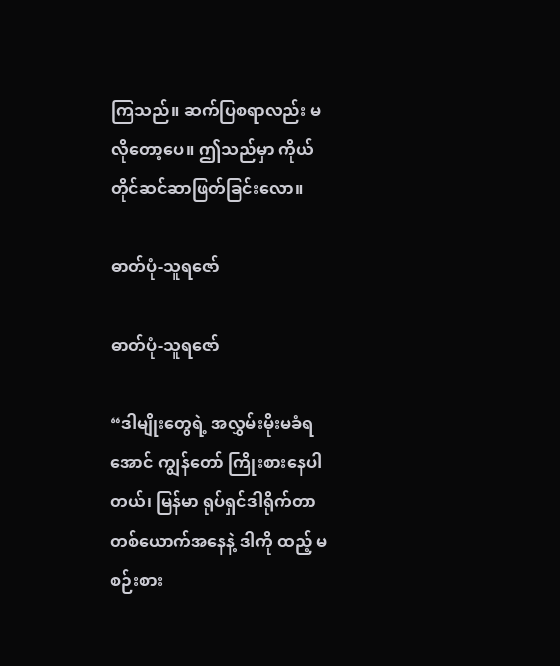ကြသည်။ ဆက်ပြစရာလည်း မလိုတော့ပေ။ ဤသည်မှာ ကိုယ်တိုင်ဆင်ဆာဖြတ်ခြင်းလော။

ဓာတ်ပုံ-သူရဇော်

ဓာတ်ပုံ-သူရဇော်

“ဒါမျိုးတွေရဲ့ အလွှမ်းမိုးမခံရအောင် ကျွန်တော် ကြိုးစားနေပါတယ်၊ မြန်မာ ရုပ်ရှင်ဒါရိုက်တာ တစ်ယောက်အနေနဲ့ ဒါကို ထည့် မစဉ်းစား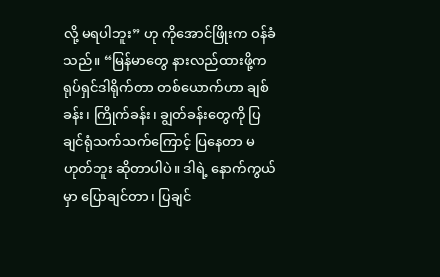လို့ မရပါဘူး” ဟု ကိုအောင်ဖြိုးက ဝန်ခံသည်။ “မြန်မာတွေ နားလည်ထားဖို့က ရုပ်ရှင်ဒါရိုက်တာ တစ်ယောက်ဟာ ချစ်ခန်း၊ ကြိုက်ခန်း၊ ချွတ်ခန်းတွေကို ပြချင်ရုံသက်သက်ကြောင့် ပြနေတာ မဟုတ်ဘူး ဆိုတာပါပဲ။ ဒါရဲ့ နောက်ကွယ်မှာ ပြောချင်တာ၊ ပြချင်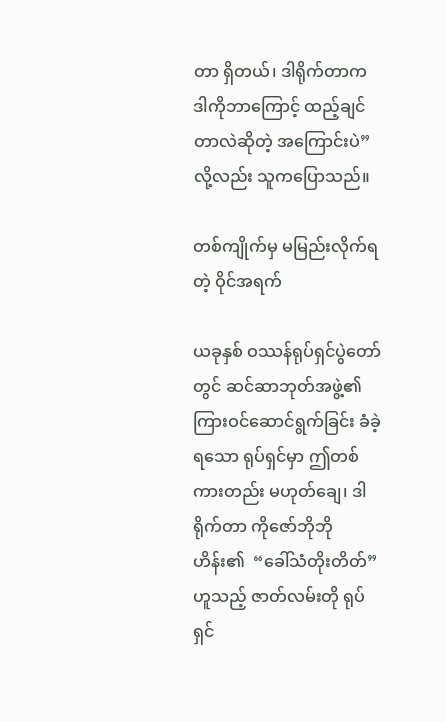တာ ရှိတယ်၊ ဒါရိုက်တာက ဒါကိုဘာကြောင့် ထည့်ချင်တာလဲဆိုတဲ့ အကြောင်းပဲ” လို့လည်း သူကပြောသည်။

တစ်ကျိုက်မှ မမြည်းလိုက်ရတဲ့ ဝိုင်အရက်

ယခုနှစ် ဝဿန်ရုပ်ရှင်ပွဲတော်တွင် ဆင်ဆာဘုတ်အဖွဲ့၏ ကြားဝင်ဆောင်ရွက်ခြင်း ခံခဲ့ရသော ရုပ်ရှင်မှာ ဤတစ်ကားတည်း မဟုတ်ချေ၊ ဒါရိုက်တာ ကိုဇော်ဘိုဘိုဟိန်း၏  “ခေါ်သံတိုးတိတ်” ဟူသည့် ဇာတ်လမ်းတို ရုပ်ရှင်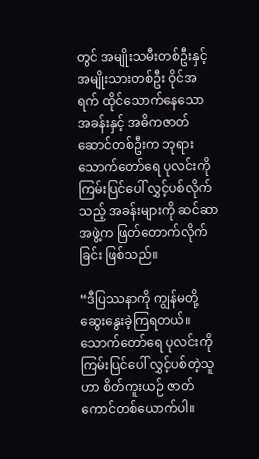တွင် အမျိုးသမီးတစ်ဦးနှင့် အမျိုးသားတစ်ဦး ဝိုင်အရက် ထိုင်သောက်နေသော အခန်းနှင့် အဓိကဇာတ်ဆောင်တစ်ဦးက ဘုရားသောက်တော်ရေ ပုလင်းကို ကြမ်းပြင်ပေါ် လွှင့်ပစ်လိုက်သည့် အခန်းများကို ဆင်ဆာအဖွဲ့က ဖြတ်တောက်လိုက်ခြင်း ဖြစ်သည်။

“ဒီပြဿနာကို ကျွန်မတို့ ဆွေးနွေးခဲ့ကြရတယ်။ သောက်တော်ရေ ပုလင်းကို ကြမ်းပြင်ပေါ် လွှင့်ပစ်တဲ့သူဟာ စိတ်ကူးယဉ် ဇာတ်ကောင်တစ်ယောက်ပါ။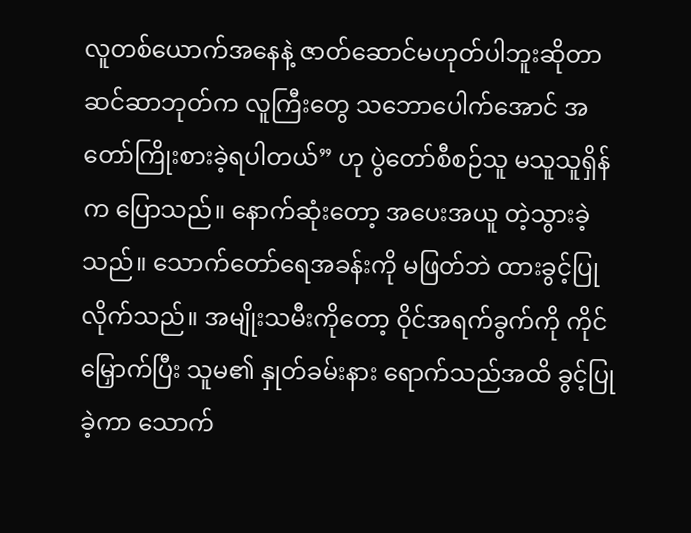လူတစ်ယောက်အနေနဲ့ ဇာတ်ဆောင်မဟုတ်ပါဘူးဆိုတာ ဆင်ဆာဘုတ်က လူကြီးတွေ သဘောပေါက်အောင် အတော်ကြိုးစားခဲ့ရပါတယ်” ဟု ပွဲတော်စီစဉ်သူ မသူသူရှိန်က ပြောသည်။ နောက်ဆုံးတော့ အပေးအယူ တဲ့သွားခဲ့သည်။ သောက်တော်ရေအခန်းကို မဖြတ်ဘဲ ထားခွင့်ပြုလိုက်သည်။ အမျိုးသမီးကိုတော့ ဝိုင်အရက်ခွက်ကို ကိုင်မြှောက်ပြီး သူမ၏ နှုတ်ခမ်းနား ရောက်သည်အထိ ခွင့်ပြုခဲ့ကာ သောက်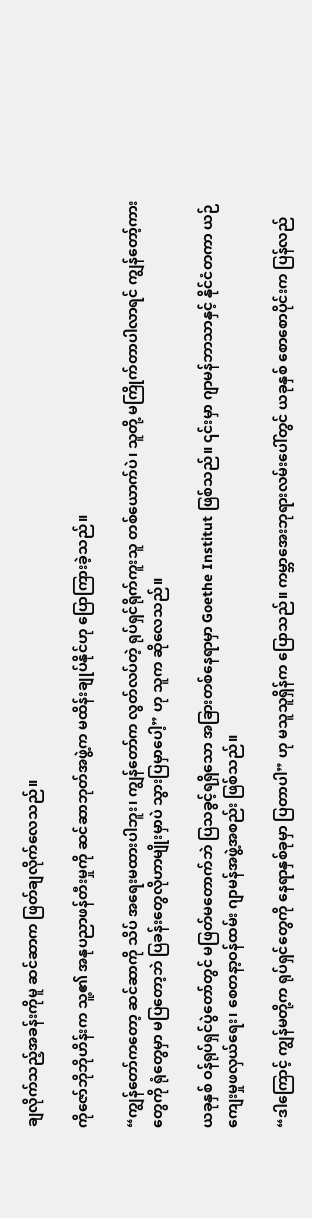ချလိုက်သည့်အခန်းကိုမူ ဆင်ဆာက ဖြတ်ချလိုက်လေသည်။

ကိုဇော်ဘိုဘိုဟိန်းက သူ့၏ အနုပညာဖန်တီးမှုကို ဆင်ဆာဘုတ်အဖွဲ့က မထိန်းချုပ်နိုင်ဟု ပြောကြားခဲ့သည်။

“ကျွန်တော်ကတော့ ဆင်ဆာကို သိပ် အရေးမထားပါဘူး၊ ကျွန်တော်က လွတ်လပ်တဲ့ ရုပ်ရှင်ရိုက်ကူးသူ တစ်ယောက်ပဲ၊ သူတို့ မကြိုက်တာပါလာရင် ကျွန်တော့်ကားတွေကို ရုံတွေမှာ မပြတော့ဘဲ ပြခန်းတွေလိုဟာမျိုးမှာပဲ သွားပြမှာပေါ့” ဟု သူက ဆိုလေသည်။

ယခုနှစ် ဝန်ရုပ်ရှင်ပွဲတော်တွင် မဖြတ်မတောက်ဘဲ ပြသခွင့်ရရှိသော အခြားတစ်နေရာမှာ Goethe Institut ဖြစ်သည်။ ၎င်းမှာ ဂျာမန်ဘာသာနှင့် နိုင်ငံတကာ ယဉ်ကျေးမှုဖလှယ်ရေး၊ စေတနာ့ဝန်ထမ်း ဂျာမန်အဖွဲ့အစည်း ဖြစ်သည်။

“ဒါကြောင့် ကျွန်မတို့က ရုပ်ရှင်တွေကို နေရာနှစ်ခုမှာ ပြတာပါ” ဟု မသူသူရှိန်က ပြောသည်။ ကမ္ဘာအေးဘုရားလမ်းပေါ်တွင် ယခုနှစ် စောစောပိုင်းက ပြန်လည်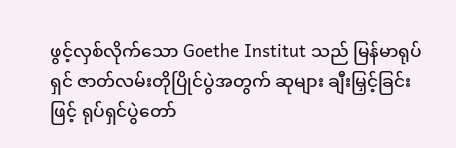ဖွင့်လှစ်လိုက်သော Goethe Institut သည် မြန်မာရုပ်ရှင် ဇာတ်လမ်းတိုပြိုင်ပွဲအတွက် ဆုများ ချီးမြှင့်ခြင်းဖြင့် ရုပ်ရှင်ပွဲတော်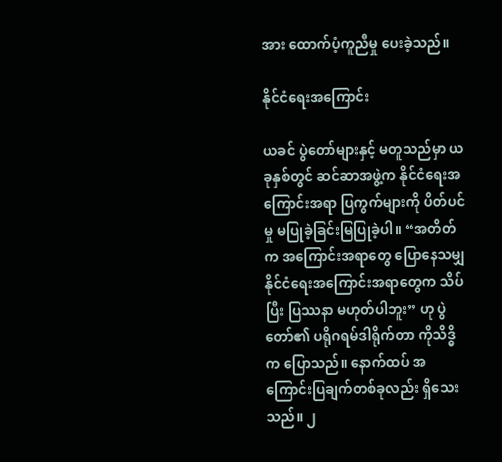အား ထောက်ပံ့ကူညီမှု ပေးခဲ့သည်။

နိုင်ငံရေးအကြောင်း

ယခင် ပွဲတော်များနှင့် မတူသည်မှာ ယခုနှစ်တွင် ဆင်ဆာအဖွဲ့က နိုင်ငံရေးအကြောင်းအရာ ပြကွက်များကို ပိတ်ပင်မှု မပြုခဲ့ခြင်းမြပြုခဲ့ပါ။ “အတိတ်က အကြောင်းအရာတွေ ပြောနေသမျှ နိုင်ငံရေးအကြောင်းအရာတွေက သိပ်ပြီး ပြဿနာ မဟုတ်ပါဘူး” ဟု ပွဲတော်၏ ပရိုဂရမ်ဒါရိုက်တာ ကိုသိဒ္ဓိက ပြောသည်။ နောက်ထပ် အကြောင်းပြချက်တစ်ခုလည်း ရှိသေးသည်။ ၂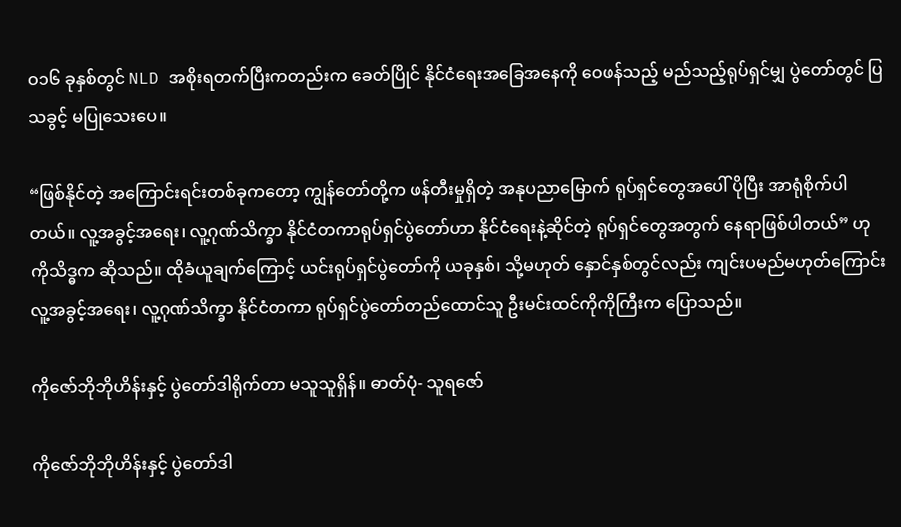ဝ၁၆ ခုနှစ်တွင် NLD အစိုးရတက်ပြီးကတည်းက ခေတ်ပြိုင် နိုင်ငံရေးအခြေအနေကို ဝေဖန်သည့် မည်သည့်ရုပ်ရှင်မျှ ပွဲတော်တွင် ပြသခွင့် မပြုသေးပေ။

“ဖြစ်နိုင်တဲ့ အကြောင်းရင်းတစ်ခုကတော့ ကျွန်တော်တို့က ဖန်တီးမှုရှိတဲ့ အနုပညာမြောက် ရုပ်ရှင်တွေအပေါ် ပိုပြီး အာရုံစိုက်ပါတယ်။ လူ့အခွင့်အရေး၊ လူ့ဂုဏ်သိက္ခာ နိုင်ငံတကာရုပ်ရှင်ပွဲတော်ဟာ နိုင်ငံရေးနဲ့ဆိုင်တဲ့ ရုပ်ရှင်တွေအတွက် နေရာဖြစ်ပါတယ်” ဟု ကိုသိဒ္ဓက ဆိုသည်။ ထိုခံယူချက်ကြောင့် ယင်းရုပ်ရှင်ပွဲတော်ကို ယခုနှစ်၊ သို့မဟုတ် နှောင်နှစ်တွင်လည်း ကျင်းပမည်မဟုတ်ကြောင်း လူ့အခွင့်အရေး၊ လူ့ဂုဏ်သိက္ခာ နိုင်ငံတကာ ရုပ်ရှင်ပွဲတော်တည်ထောင်သူ ဦးမင်းထင်ကိုကိုကြီးက ပြောသည်။

ကိုဇော်ဘိုဘိုဟိန်းနှင့် ပွဲတော်ဒါရိုက်တာ မသူသူရှိန်။ ဓာတ်ပုံ- သူရဇော်

ကိုဇော်ဘိုဘိုဟိန်းနှင့် ပွဲတော်ဒါ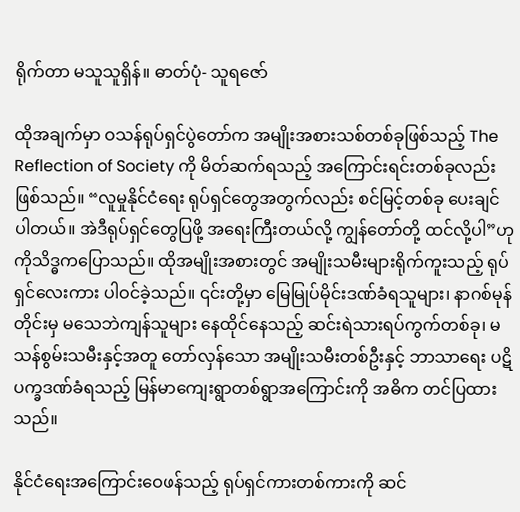ရိုက်တာ မသူသူရှိန်။ ဓာတ်ပုံ- သူရဇော်

ထိုအချက်မှာ ဝသန်ရုပ်ရှင်ပွဲတော်က အမျိုးအစားသစ်တစ်ခုဖြစ်သည့် The Reflection of Society ကို မိတ်ဆက်ရသည့် အကြောင်းရင်းတစ်ခုလည်း ဖြစ်သည်။ “လူမှုနိုင်ငံရေး ရုပ်ရှင်တွေအတွက်လည်း စင်မြင့်တစ်ခု ပေးချင်ပါတယ်။ အဲဒီရုပ်ရှင်တွေပြဖို့ အရေးကြီးတယ်လို့ ကျွန်တော်တို့ ထင်လို့ပါ”ဟု ကိုသိဒ္ဓကပြောသည်။ ထိုအမျိုးအစားတွင် အမျိုးသမီးများရိုက်ကူးသည့် ရုပ်ရှင်လေးကား ပါဝင်ခဲ့သည်။ ၎င်းတို့မှာ မြေမြုပ်မိုင်းဒဏ်ခံရသူများ၊ နာဂစ်မုန်တိုင်းမှ မသေဘဲကျန်သူများ နေထိုင်နေသည့် ဆင်းရဲသားရပ်ကွက်တစ်ခု၊ မသန်စွမ်းသမီးနှင့်အတူ တော်လှန်သော အမျိုးသမီးတစ်ဦးနှင့် ဘာသာရေး ပဋိပက္ခဒဏ်ခံရသည့် မြန်မာကျေးရွာတစ်ရွာအကြောင်းကို အဓိက တင်ပြထားသည်။

နိုင်ငံရေးအကြောင်းဝေဖန်သည့် ရုပ်ရှင်ကားတစ်ကားကို ဆင်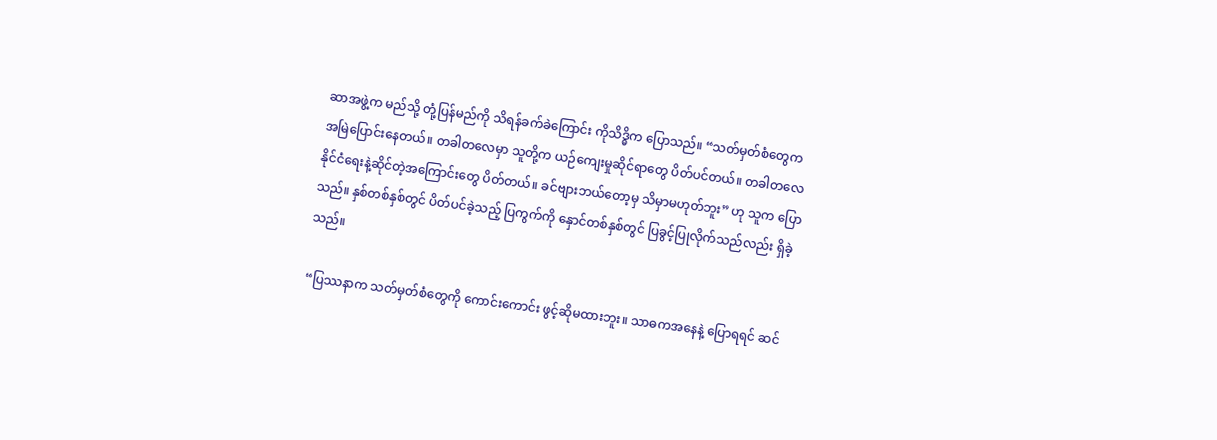ဆာအဖွဲ့က မည်သို့ တုံ့ပြန်မည်ကို သိရန်ခက်ခဲကြောင်း ကိုသိဒ္ဓိက ပြောသည်။ “သတ်မှတ်စံတွေက အမြဲပြောင်းနေတယ်။ တခါတလေမှာ သူတို့က ယဉ်ကျေးမှုဆိုင်ရာတွေ ပိတ်ပင်တယ်။ တခါတလေ နိုင်ငံရေးနဲ့ဆိုင်တဲ့အကြောင်းတွေ ပိတ်တယ်။ ခင်ဗျားဘယ်တော့မှ သိမှာမဟုတ်ဘူး” ဟု သူက ပြောသည်။ နှစ်တစ်နှစ်တွင် ပိတ်ပင်ခဲ့သည့် ပြကွက်ကို နှောင်တစ်နှစ်တွင် ပြခွင့်ပြုလိုက်သည်လည်း ရှိခဲ့သည်။

“ပြဿနာက သတ်မှတ်စံတွေကို ကောင်းကောင်း ဖွင့်ဆိုမထားဘူး။ သာဓကအနေနဲ့ ပြောရရင် ဆင်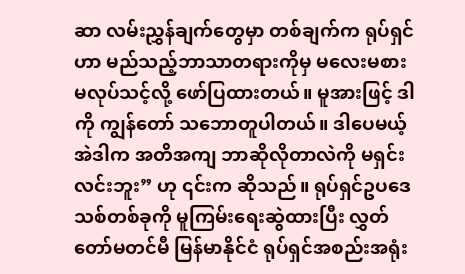ဆာ လမ်းညွှန်ချက်တွေမှာ တစ်ချက်က ရုပ်ရှင်ဟာ မည်သည့်ဘာသာတရားကိုမှ မလေးမစား မလုပ်သင့်လို့ ဖော်ပြထားတယ်။ မူအားဖြင့် ဒါကို ကျွန်တော် သဘောတူပါတယ်။ ဒါပေမယ့် အဲဒါက အတိအကျ ဘာဆိုလိုတာလဲကို မရှင်းလင်းဘူး” ဟု ၎င်းက ဆိုသည်။ ရုပ်ရှင်ဥပဒေသစ်တစ်ခုကို မူကြမ်းရေးဆွဲထားပြီး လွှတ်တော်မတင်မီ မြန်မာနိုင်ငံ ရုပ်ရှင်အစည်းအရုံး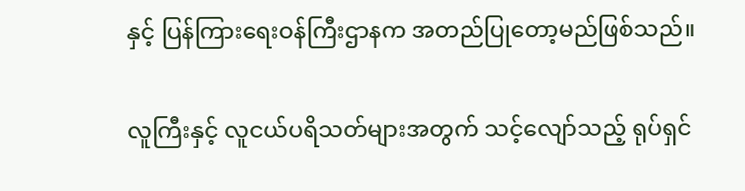နှင့် ပြန်ကြားရေးဝန်ကြီးဌာနက အတည်ပြုတော့မည်ဖြစ်သည်။

လူကြီးနှင့် လူငယ်ပရိသတ်များအတွက် သင့်လျော်သည့် ရုပ်ရှင်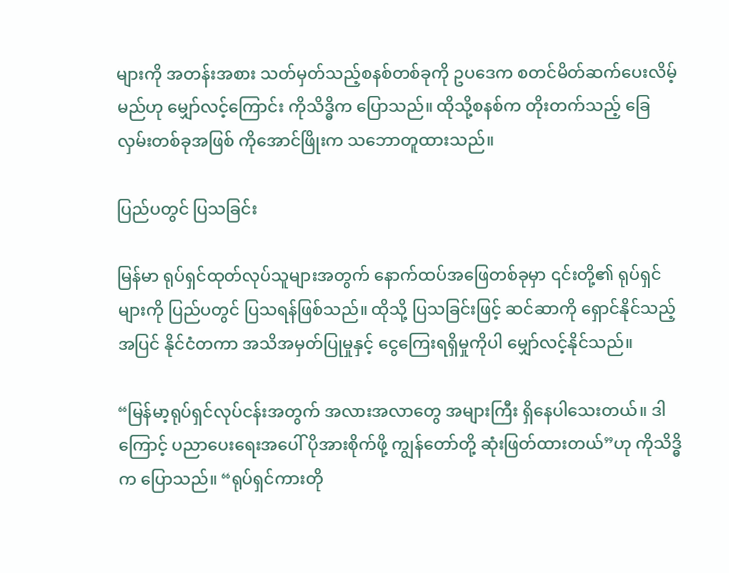များကို အတန်းအစား သတ်မှတ်သည့်စနစ်တစ်ခုကို ဥပဒေက စတင်မိတ်ဆက်ပေးလိမ့်မည်ဟု မျှော်လင့်ကြောင်း ကိုသိဒ္ဓိက ပြောသည်။ ထိုသို့စနစ်က တိုးတက်သည့် ခြေလှမ်းတစ်ခုအဖြစ် ကိုအောင်ဖြိုးက သဘောတူထားသည်။

ပြည်ပတွင် ပြသခြင်း

မြန်မာ ရုပ်ရှင်ထုတ်လုပ်သူများအတွက် နောက်ထပ်အဖြေတစ်ခုမှာ ၎င်းတို့၏ ရုပ်ရှင်များကို ပြည်ပတွင် ပြသရန်ဖြစ်သည်။ ထိုသို့ ပြသခြင်းဖြင့် ဆင်ဆာကို ရှောင်နိုင်သည့်အပြင် နိုင်ငံတကာ အသိအမှတ်ပြုမှုနှင့် ငွေကြေးရရှိမှုကိုပါ မျှော်လင့်နိုင်သည်။

“မြန်မာ့ရုပ်ရှင်လုပ်ငန်းအတွက် အလားအလာတွေ အများကြီး ရှိနေပါသေးတယ်။ ဒါကြောင့် ပညာပေးရေးအပေါ် ပိုအားစိုက်ဖို့ ကျွန်တော်တို့ ဆုံးဖြတ်ထားတယ်”ဟု ကိုသိဒ္ဓိက ပြောသည်။ “ရုပ်ရှင်ကားတို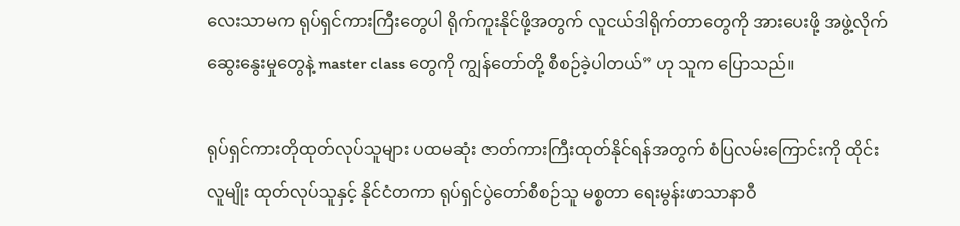လေးသာမက ရုပ်ရှင်ကားကြီးတွေပါ ရိုက်ကူးနိုင်ဖို့အတွက် လူငယ်ဒါရိုက်တာတွေကို အားပေးဖို့ အဖွဲ့လိုက် ဆွေးနွေးမှုတွေနဲ့ master class တွေကို ကျွန်တော်တို့ စီစဉ်ခဲ့ပါတယ်” ဟု သူက ပြောသည်။

ရုပ်ရှင်ကားတိုထုတ်လုပ်သူများ ပထမဆုံး ဇာတ်ကားကြီးထုတ်နိုင်ရန်အတွက် စံပြလမ်းကြောင်းကို ထိုင်းလူမျိုး ထုတ်လုပ်သူနှင့် နိုင်ငံတကာ ရုပ်ရှင်ပွဲတော်စီစဉ်သူ မစ္စတာ ရေးမွန်းဖာသာနာဝီ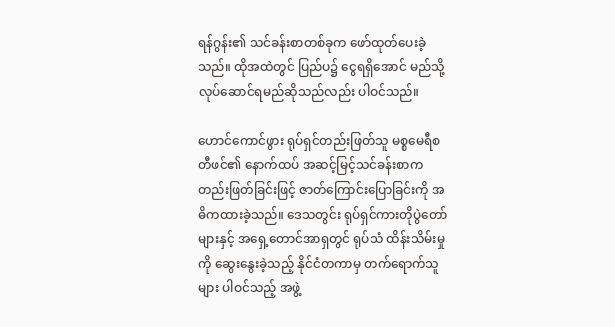ရန်ဂွန်း၏ သင်ခန်းစာတစ်ခုက ဖော်ထုတ်ပေးခဲ့သည်။ ထိုအထဲတွင် ပြည်ပ၌ ငွေရရှိအောင် မည်သို့ လုပ်ဆောင်ရမည်ဆိုသည်လည်း ပါဝင်သည်။

ဟောင်ကောင်ဖွား ရုပ်ရှင်တည်းဖြတ်သူ မစ္စမေရီစတီဖင်၏ နောက်ထပ် အဆင့်မြင့်သင်ခန်းစာက တည်းဖြတ်ခြင်းဖြင့် ဇာတ်ကြောင်းပြောခြင်းကို အဓိကထားခဲ့သည်။ ဒေသတွင်း ရုပ်ရှင်ကားတိုပွဲတော်များနှင့် အရှေ့တောင်အာရှတွင် ရုပ်သံ ထိန်းသိမ်းမှုကို ဆွေးနွေးခဲ့သည့် နိုင်ငံတကာမှ တက်ရောက်သူများ ပါဝင်သည့် အဖွဲ့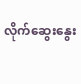လိုက်ဆွေးနွေး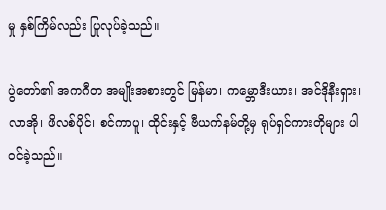မှု နှစ်ကြိမ်လည်း ပြုလုပ်ခဲ့သည်။

ပွဲတော်၏ အကဂီတ အမျိုးအစားတွင် မြန်မာ၊ ကမ္ဘောဒီးယား၊ အင်ဒိုနီးရှား၊ လာအို၊ ဖိလစ်ပိုင်၊ စင်ကာပူ၊ ထိုင်းနှင့် ဗီယက်နမ်တို့မှ ရုပ်ရှင်ကားတိုများ ပါဝင်ခဲ့သည်။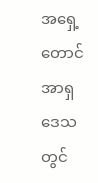အရှေ့တောင်အာရှဒေသတွင်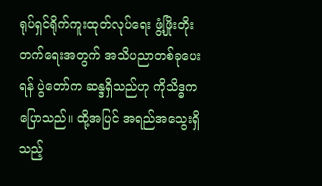ရုပ်ရှင်ရိုက်ကူးထုတ်လုပ်ရေး ဖွံ့ဖြိုးတိုးတက်ရေးအတွက် အသိပညာတစ်ခုပေးရန် ပွဲတော်က ဆန္ဒရှိသည်ဟု ကိုသိဒ္ဓကပြောသည်။ ထို့အပြင် အရည်အသွေးရှိသည့်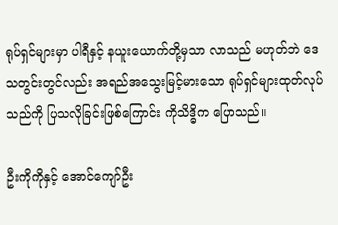ရုပ်ရှင်များမှာ ပါရီနှင့် နယူးယောက်တို့မှသာ လာသည် မဟုတ်ဘဲ ဒေသတွင်းတွင်လည်း အရည်အသွေးမြင့်မားသော ရုပ်ရှင်များထုတ်လုပ်သည်ကို ပြသလိုခြင်းဖြစ်ကြောင်း ကိုသိဒ္ဓိက ပြောသည်။

ဦးကိုကိုနှင့် အောင်ကျော်ဦး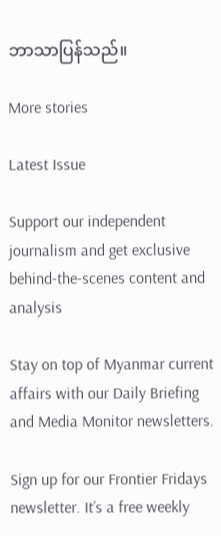ဘာသာပြန်သည်။

More stories

Latest Issue

Support our independent journalism and get exclusive behind-the-scenes content and analysis

Stay on top of Myanmar current affairs with our Daily Briefing and Media Monitor newsletters.

Sign up for our Frontier Fridays newsletter. It’s a free weekly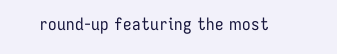round-up featuring the most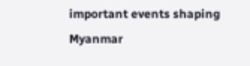important events shaping Myanmar